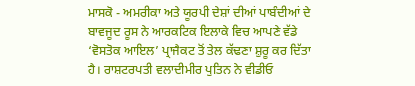ਮਾਸਕੋ - ਅਮਰੀਕਾ ਅਤੇ ਯੂਰਪੀ ਦੇਸ਼ਾਂ ਦੀਆਂ ਪਾਬੰਦੀਆਂ ਦੇ ਬਾਵਜੂਦ ਰੂਸ ਨੇ ਆਰਕਟਿਕ ਇਲਾਕੇ ਵਿਚ ਆਪਣੇ ਵੱਡੇ ‘ਵੋਸਤੋਕ ਆਇਲ’ ਪ੍ਰਾਜੈਕਟ ਤੋਂ ਤੇਲ ਕੱਢਣਾ ਸ਼ੁਰੂ ਕਰ ਦਿੱਤਾ ਹੈ। ਰਾਸ਼ਟਰਪਤੀ ਵਲਾਦੀਮੀਰ ਪੁਤਿਨ ਨੇ ਵੀਡੀਓ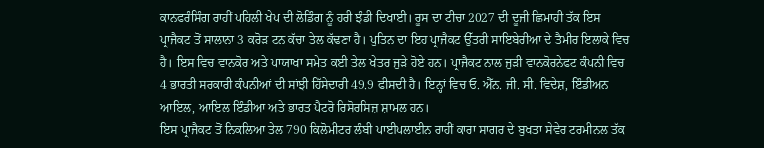ਕਾਨਫਰੰਸਿੰਗ ਰਾਹੀਂ ਪਹਿਲੀ ਖੇਪ ਦੀ ਲੋਡਿੰਗ ਨੂੰ ਹਰੀ ਝੰਡੀ ਦਿਖਾਈ। ਰੂਸ ਦਾ ਟੀਚਾ 2027 ਦੀ ਦੂਜੀ ਛਿਮਾਹੀ ਤੱਕ ਇਸ ਪ੍ਰਾਜੈਕਟ ਤੋਂ ਸਾਲਾਨਾ 3 ਕਰੋੜ ਟਨ ਕੱਚਾ ਤੇਲ ਕੱਢਣਾ ਹੈ। ਪੁਤਿਨ ਦਾ ਇਹ ਪ੍ਰਾਜੈਕਟ ਉੱਤਰੀ ਸਾਇਬੇਰੀਆ ਦੇ ਤੈਮੀਰ ਇਲਾਕੇ ਵਿਚ ਹੈ। ਇਸ ਵਿਚ ਵਾਨਕੋਰ ਅਤੇ ਪਾਯਾਖਾ ਸਮੇਤ ਕਈ ਤੇਲ ਖੇਤਰ ਜੁੜੇ ਹੋਏ ਹਨ। ਪ੍ਰਾਜੈਕਟ ਨਾਲ ਜੁੜੀ ਵਾਨਕੋਰਨੇਫਟ ਕੰਪਨੀ ਵਿਚ 4 ਭਾਰਤੀ ਸਰਕਾਰੀ ਕੰਪਨੀਆਂ ਦੀ ਸਾਂਝੀ ਹਿੱਸੇਦਾਰੀ 49.9 ਫੀਸਦੀ ਹੈ। ਇਨ੍ਹਾਂ ਵਿਚ ਓ. ਐੱਨ. ਜੀ. ਸੀ. ਵਿਦੇਸ਼, ਇੰਡੀਅਨ ਆਇਲ, ਆਇਲ ਇੰਡੀਆ ਅਤੇ ਭਾਰਤ ਪੈਟਰੋ ਰਿਸੋਰਸਿਜ਼ ਸ਼ਾਮਲ ਹਨ।
ਇਸ ਪ੍ਰਾਜੈਕਟ ਤੋਂ ਨਿਕਲਿਆ ਤੇਲ 790 ਕਿਲੋਮੀਟਰ ਲੰਬੀ ਪਾਈਪਲਾਈਨ ਰਾਹੀਂ ਕਾਰਾ ਸਾਗਰ ਦੇ ਬੁਖਤਾ ਸੇਵੇਰ ਟਰਮੀਨਲ ਤੱਕ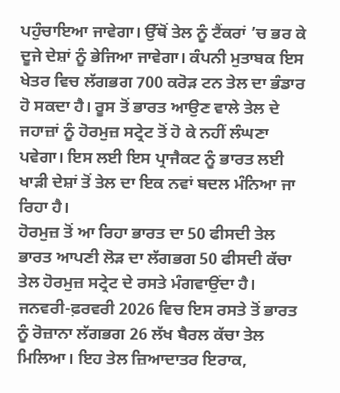ਪਹੁੰਚਾਇਆ ਜਾਵੇਗਾ। ਉੱਥੋਂ ਤੇਲ ਨੂੰ ਟੈਂਕਰਾਂ ’ਚ ਭਰ ਕੇ ਦੂਜੇ ਦੇਸ਼ਾਂ ਨੂੰ ਭੇਜਿਆ ਜਾਵੇਗਾ। ਕੰਪਨੀ ਮੁਤਾਬਕ ਇਸ ਖੇਤਰ ਵਿਚ ਲੱਗਭਗ 700 ਕਰੋੜ ਟਨ ਤੇਲ ਦਾ ਭੰਡਾਰ ਹੋ ਸਕਦਾ ਹੈ। ਰੂਸ ਤੋਂ ਭਾਰਤ ਆਉਣ ਵਾਲੇ ਤੇਲ ਦੇ ਜਹਾਜ਼ਾਂ ਨੂੰ ਹੋਰਮੁਜ਼ ਸਟ੍ਰੇਟ ਤੋਂ ਹੋ ਕੇ ਨਹੀਂ ਲੰਘਣਾ ਪਵੇਗਾ। ਇਸ ਲਈ ਇਸ ਪ੍ਰਾਜੈਕਟ ਨੂੰ ਭਾਰਤ ਲਈ ਖਾੜੀ ਦੇਸ਼ਾਂ ਤੋਂ ਤੇਲ ਦਾ ਇਕ ਨਵਾਂ ਬਦਲ ਮੰਨਿਆ ਜਾ ਰਿਹਾ ਹੈ।
ਹੋਰਮੁਜ਼ ਤੋਂ ਆ ਰਿਹਾ ਭਾਰਤ ਦਾ 50 ਫੀਸਦੀ ਤੇਲ
ਭਾਰਤ ਆਪਣੀ ਲੋੜ ਦਾ ਲੱਗਭਗ 50 ਫੀਸਦੀ ਕੱਚਾ ਤੇਲ ਹੋਰਮੁਜ਼ ਸਟ੍ਰੇਟ ਦੇ ਰਸਤੇ ਮੰਗਵਾਉਂਦਾ ਹੈ। ਜਨਵਰੀ-ਫ਼ਰਵਰੀ 2026 ਵਿਚ ਇਸ ਰਸਤੇ ਤੋਂ ਭਾਰਤ ਨੂੰ ਰੋਜ਼ਾਨਾ ਲੱਗਭਗ 26 ਲੱਖ ਬੈਰਲ ਕੱਚਾ ਤੇਲ ਮਿਲਿਆ। ਇਹ ਤੇਲ ਜ਼ਿਆਦਾਤਰ ਇਰਾਕ,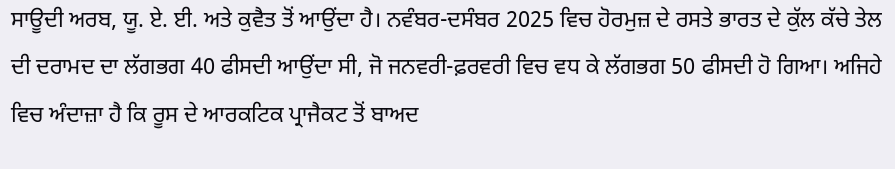ਸਾਊਦੀ ਅਰਬ, ਯੂ. ਏ. ਈ. ਅਤੇ ਕੁਵੈਤ ਤੋਂ ਆਉਂਦਾ ਹੈ। ਨਵੰਬਰ-ਦਸੰਬਰ 2025 ਵਿਚ ਹੋਰਮੁਜ਼ ਦੇ ਰਸਤੇ ਭਾਰਤ ਦੇ ਕੁੱਲ ਕੱਚੇ ਤੇਲ ਦੀ ਦਰਾਮਦ ਦਾ ਲੱਗਭਗ 40 ਫੀਸਦੀ ਆਉਂਦਾ ਸੀ, ਜੋ ਜਨਵਰੀ-ਫ਼ਰਵਰੀ ਵਿਚ ਵਧ ਕੇ ਲੱਗਭਗ 50 ਫੀਸਦੀ ਹੋ ਗਿਆ। ਅਜਿਹੇ ਵਿਚ ਅੰਦਾਜ਼ਾ ਹੈ ਕਿ ਰੂਸ ਦੇ ਆਰਕਟਿਕ ਪ੍ਰਾਜੈਕਟ ਤੋਂ ਬਾਅਦ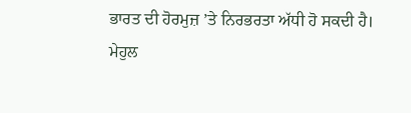ਭਾਰਤ ਦੀ ਹੋਰਮੁਜ਼ ’ਤੇ ਨਿਰਭਰਤਾ ਅੱਧੀ ਹੋ ਸਕਦੀ ਹੈ।
ਮੇਹੁਲ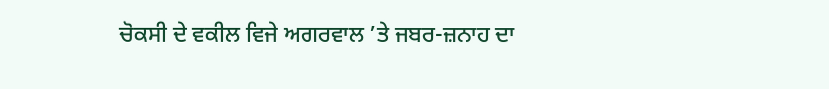ਚੋਕਸੀ ਦੇ ਵਕੀਲ ਵਿਜੇ ਅਗਰਵਾਲ ’ਤੇ ਜਬਰ-ਜ਼ਨਾਹ ਦਾ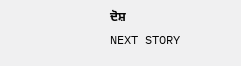ਦੋਸ਼
NEXT STORY